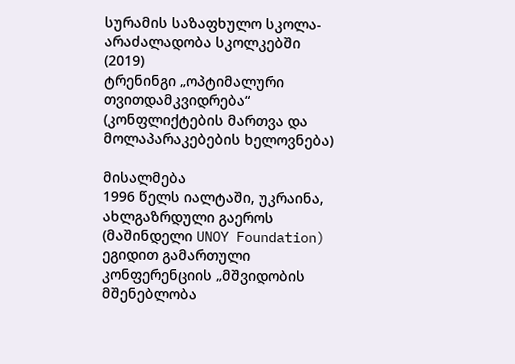სურამის საზაფხულო სკოლა-არაძალადობა სკოლკებში (2019)
ტრენინგი „ოპტიმალური თვითდამკვიდრება“
(კონფლიქტების მართვა და მოლაპარაკებების ხელოვნება)

მისალმება
1996 წელს იალტაში, უკრაინა, ახლგაზრდული გაეროს (მაშინდელი UNOY Foundation) ეგიდით გამართული კონფერენციის „მშვიდობის მშენებლობა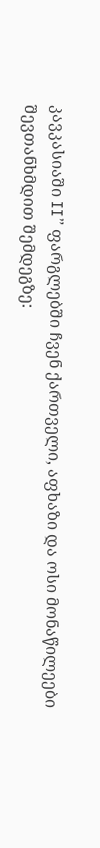კავკასიაში II” ფარგლებში ჩვენ ქართველი, აფხაზი და ოსი მონაწილეები შევთანხმდით შემდეგზე: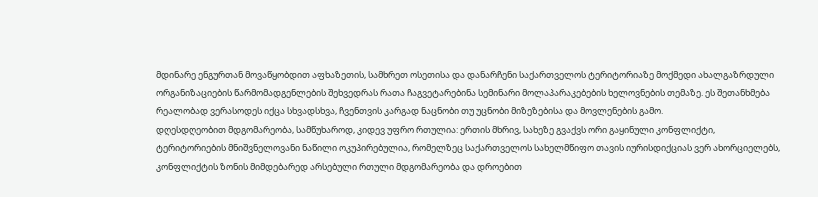მდინარე ენგურთან მოვაწყობდით აფხაზეთის, სამხრეთ ოსეთისა და დანარჩენი საქართველოს ტერიტორიაზე მოქმედი ახალგაზრდული ორგანიზაციების წარმომადგენლების შეხვედრას რათა ჩაგვეტარებინა სემინარი მოლაპარაკებების ხელოვნების თემაზე. ეს შეთანხმება რეალობად ვერასოდეს იქცა სხვადსხვა, ჩვენთვის კარგად ნაცნობი თუ უცნობი მიზეზებისა და მოვლენების გამო.
დღესდღეობით მდგომარეობა, სამწუხაროდ, კიდევ უფრო რთულია: ერთის მხრივ, სახეზე გვაქვს ორი გაყინული კონფლიქტი, ტერიტორიების მნიშვნელოვანი ნაწილი ოკუპირებულია, რომელზეც საქართველოს სახელმწიფო თავის იურისდიქციას ვერ ახორციელებს, კონფლიქტის ზონის მიმდებარედ არსებული რთული მდგომარეობა და დროებით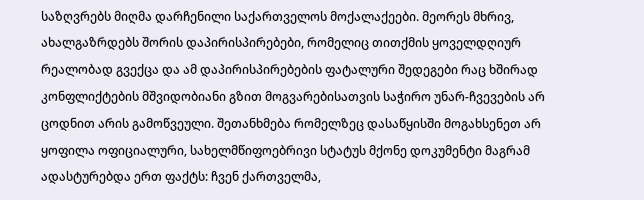საზღვრებს მიღმა დარჩენილი საქართველოს მოქალაქეები. მეორეს მხრივ, ახალგაზრდებს შორის დაპირისპირებები, რომელიც თითქმის ყოველდღიურ რეალობად გვექცა და ამ დაპირისპირებების ფატალური შედეგები რაც ხშირად კონფლიქტების მშვიდობიანი გზით მოგვარებისათვის საჭირო უნარ-ჩვევების არ ცოდნით არის გამოწვეული. შეთანხმება რომელზეც დასაწყისში მოგახსენეთ არ ყოფილა ოფიციალური, სახელმწიფოებრივი სტატუს მქონე დოკუმენტი მაგრამ ადასტურებდა ერთ ფაქტს: ჩვენ ქართველმა,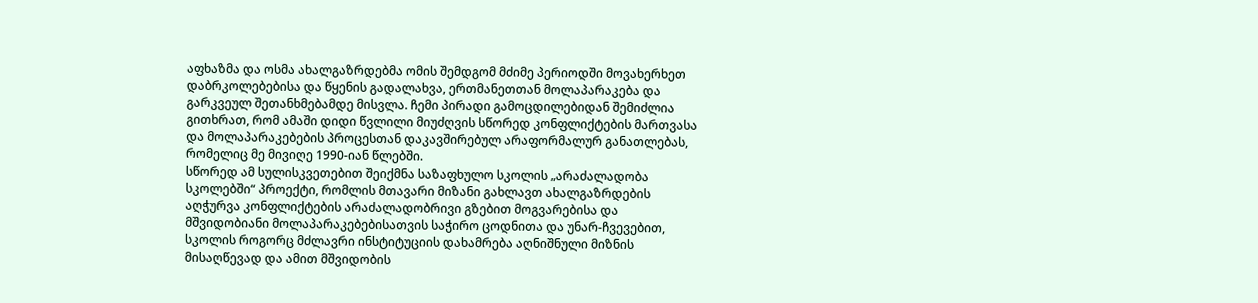აფხაზმა და ოსმა ახალგაზრდებმა ომის შემდგომ მძიმე პერიოდში მოვახერხეთ დაბრკოლებებისა და წყენის გადალახვა, ერთმანეთთან მოლაპარაკება და გარკვეულ შეთანხმებამდე მისვლა. ჩემი პირადი გამოცდილებიდან შემიძლია გითხრათ, რომ ამაში დიდი წვლილი მიუძღვის სწორედ კონფლიქტების მართვასა და მოლაპარაკებების პროცესთან დაკავშირებულ არაფორმალურ განათლებას, რომელიც მე მივიღე 1990-იან წლებში.
სწორედ ამ სულისკვეთებით შეიქმნა საზაფხულო სკოლის „არაძალადობა სკოლებში“ პროექტი, რომლის მთავარი მიზანი გახლავთ ახალგაზრდების აღჭურვა კონფლიქტების არაძალადობრივი გზებით მოგვარებისა და მშვიდობიანი მოლაპარაკებებისათვის საჭირო ცოდნითა და უნარ-ჩვევებით, სკოლის როგორც მძლავრი ინსტიტუციის დახამრება აღნიშნული მიზნის მისაღწევად და ამით მშვიდობის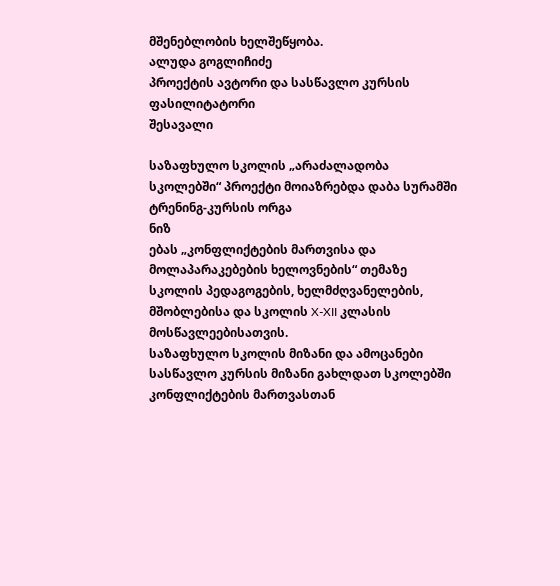მშენებლობის ხელშეწყობა.
ალუდა გოგლიჩიძე
პროექტის ავტორი და სასწავლო კურსის ფასილიტატორი
შესავალი

საზაფხულო სკოლის „არაძალადობა სკოლებში“ პროექტი მოიაზრებდა დაბა სურამში ტრენინგ-კურსის ორგა
ნიზ
ებას „კონფლიქტების მართვისა და მოლაპარაკებების ხელოვნების“ თემაზე სკოლის პედაგოგების, ხელმძღვანელების, მშობლებისა და სკოლის X-XII კლასის მოსწავლეებისათვის.
საზაფხულო სკოლის მიზანი და ამოცანები
სასწავლო კურსის მიზანი გახლდათ სკოლებში კონფლიქტების მართვასთან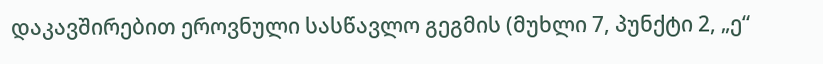დაკავშირებით ეროვნული სასწავლო გეგმის (მუხლი 7, პუნქტი 2, „ე“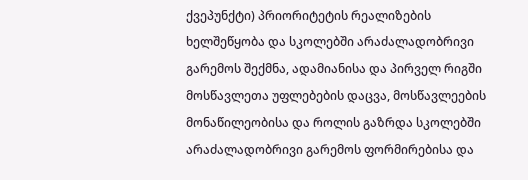ქვეპუნქტი) პრიორიტეტის რეალიზების ხელშეწყობა და სკოლებში არაძალადობრივი გარემოს შექმნა, ადამიანისა და პირველ რიგში მოსწავლეთა უფლებების დაცვა, მოსწავლეების მონაწილეობისა და როლის გაზრდა სკოლებში არაძალადობრივი გარემოს ფორმირებისა და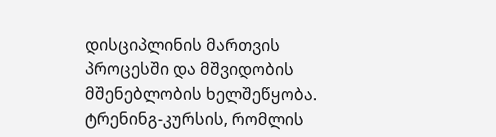დისციპლინის მართვის პროცესში და მშვიდობის მშენებლობის ხელშეწყობა.
ტრენინგ-კურსის, რომლის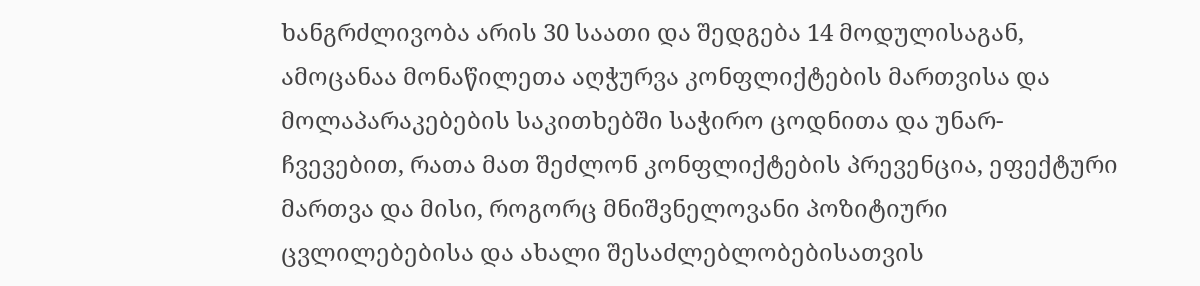ხანგრძლივობა არის 30 საათი და შედგება 14 მოდულისაგან, ამოცანაა მონაწილეთა აღჭურვა კონფლიქტების მართვისა და მოლაპარაკებების საკითხებში საჭირო ცოდნითა და უნარ-ჩვევებით, რათა მათ შეძლონ კონფლიქტების პრევენცია, ეფექტური მართვა და მისი, როგორც მნიშვნელოვანი პოზიტიური ცვლილებებისა და ახალი შესაძლებლობებისათვის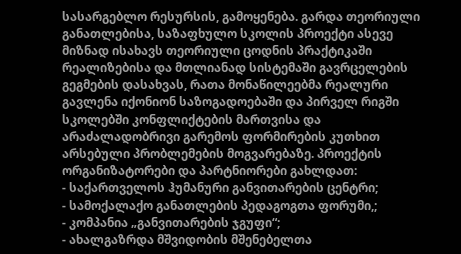სასარგებლო რესურსის, გამოყენება. გარდა თეორიული განათლებისა, საზაფხულო სკოლის პროექტი ასევე მიზნად ისახავს თეორიული ცოდნის პრაქტიკაში რეალიზებისა და მთლიანად სისტემაში გავრცელების გეგმების დასახვას, რათა მონაწილეებმა რეალური გავლენა იქონიონ საზოგადოებაში და პირველ რიგში სკოლებში კონფლიქტების მართვისა და არაძალადობრივი გარემოს ფორმირების კუთხით არსებული პრობლემების მოგვარებაზე. პროექტის ორგანიზატორები და პარტნიორები გახლდათ:
- საქართველოს ჰუმანური განვითარების ცენტრი;
- სამოქალაქო განათლების პედაგოგთა ფორუმი,;
- კომპანია „განვითარების ჯგუფი“;
- ახალგაზრდა მშვიდობის მშენებელთა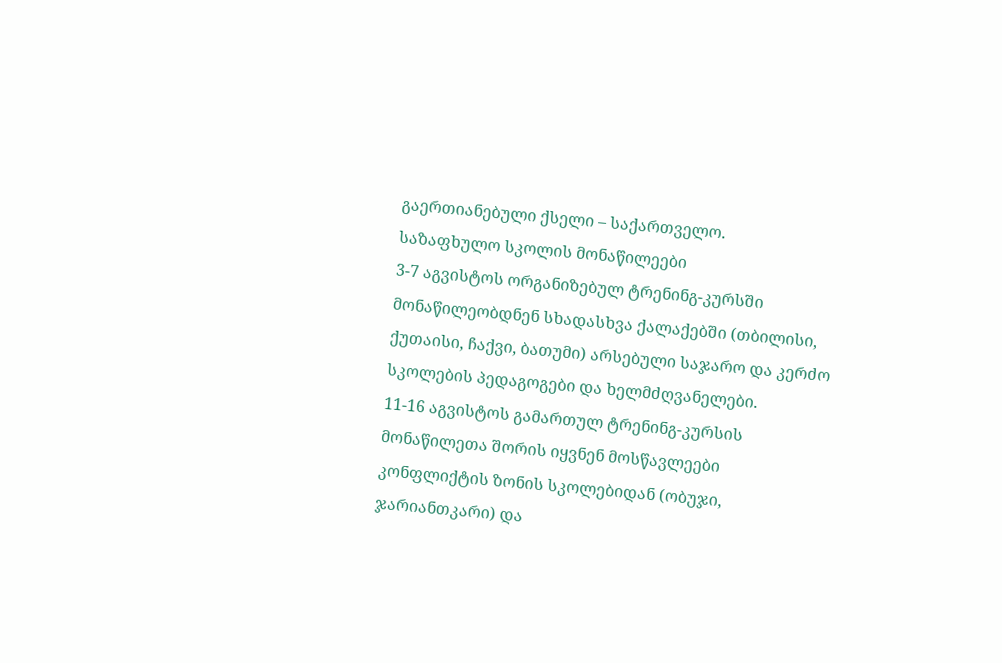გაერთიანებული ქსელი – საქართველო.
საზაფხულო სკოლის მონაწილეები
3-7 აგვისტოს ორგანიზებულ ტრენინგ-კურსში მონაწილეობდნენ სხადასხვა ქალაქებში (თბილისი, ქუთაისი, ჩაქვი, ბათუმი) არსებული საჯარო და კერძო სკოლების პედაგოგები და ხელმძღვანელები.
11-16 აგვისტოს გამართულ ტრენინგ-კურსის მონაწილეთა შორის იყვნენ მოსწავლეები კონფლიქტის ზონის სკოლებიდან (ობუჯი, ჯარიანთკარი) და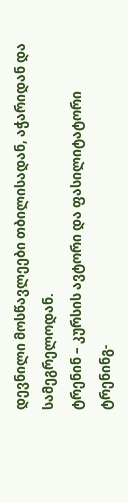დევნილი მოსწავლეები თბილისადან, აჭარიდან და სამეგრელოდან.
ტრენინ – კურსის ავტორი და ფასილიტატორი
ტრენინგ-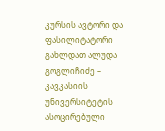კურსის ავტორი და ფასილიტატორი გახლდათ ალუდა გოგლიჩიძე – კავკასიის უნივერსიტეტის ასოცირებული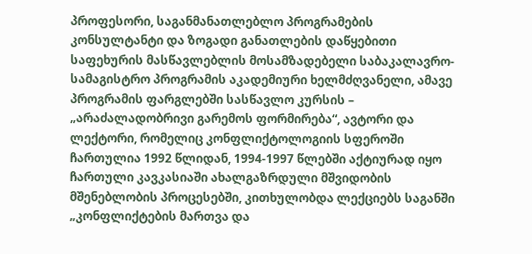პროფესორი, საგანმანათლებლო პროგრამების კონსულტანტი და ზოგადი განათლების დაწყებითი საფეხურის მასწავლებლის მოსამზადებელი საბაკალავრო-სამაგისტრო პროგრამის აკადემიური ხელმძღვანელი, ამავე პროგრამის ფარგლებში სასწავლო კურსის – „არაძალადობრივი გარემოს ფორმირება“, ავტორი და ლექტორი, რომელიც კონფლიქტოლოგიის სფეროში ჩართულია 1992 წლიდან, 1994-1997 წლებში აქტიურად იყო ჩართული კავკასიაში ახალგაზრდული მშვიდობის მშენებლობის პროცესებში, კითხულობდა ლექციებს საგანში „კონფლიქტების მართვა და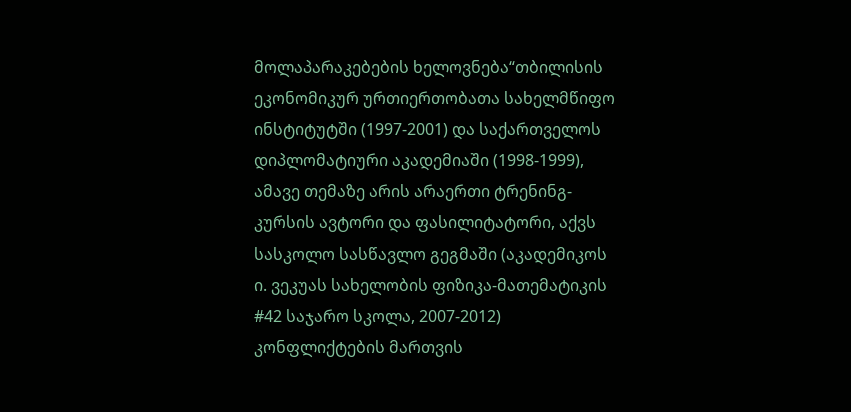მოლაპარაკებების ხელოვნება“თბილისის ეკონომიკურ ურთიერთობათა სახელმწიფო ინსტიტუტში (1997-2001) და საქართველოს დიპლომატიური აკადემიაში (1998-1999), ამავე თემაზე არის არაერთი ტრენინგ-კურსის ავტორი და ფასილიტატორი, აქვს სასკოლო სასწავლო გეგმაში (აკადემიკოს ი. ვეკუას სახელობის ფიზიკა-მათემატიკის #42 საჯარო სკოლა, 2007-2012) კონფლიქტების მართვის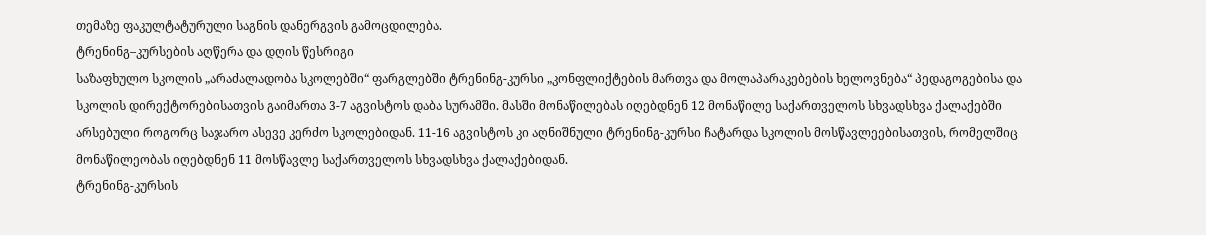თემაზე ფაკულტატურული საგნის დანერგვის გამოცდილება.
ტრენინგ–კურსების აღწერა და დღის წესრიგი
საზაფხულო სკოლის „არაძალადობა სკოლებში“ ფარგლებში ტრენინგ-კურსი „კონფლიქტების მართვა და მოლაპარაკებების ხელოვნება“ პედაგოგებისა და სკოლის დირექტორებისათვის გაიმართა 3-7 აგვისტოს დაბა სურამში. მასში მონაწილებას იღებდნენ 12 მონაწილე საქართველოს სხვადსხვა ქალაქებში არსებული როგორც საჯარო ასევე კერძო სკოლებიდან. 11-16 აგვისტოს კი აღნიშნული ტრენინგ-კურსი ჩატარდა სკოლის მოსწავლეებისათვის, რომელშიც მონაწილეობას იღებდნენ 11 მოსწავლე საქართველოს სხვადსხვა ქალაქებიდან.
ტრენინგ-კურსის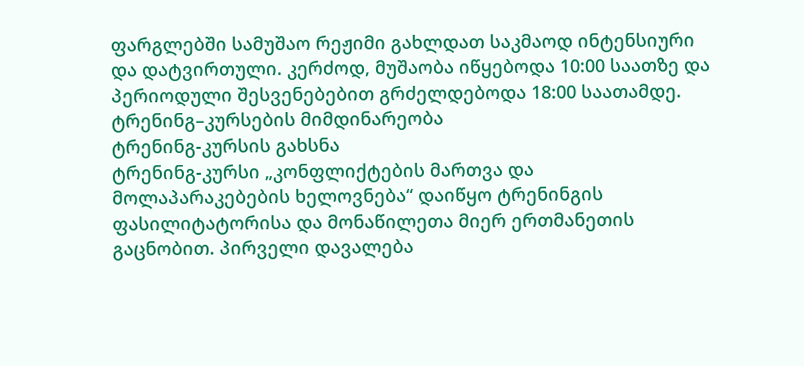ფარგლებში სამუშაო რეჟიმი გახლდათ საკმაოდ ინტენსიური და დატვირთული. კერძოდ, მუშაობა იწყებოდა 10:00 საათზე და პერიოდული შესვენებებით გრძელდებოდა 18:00 საათამდე.
ტრენინგ–კურსების მიმდინარეობა
ტრენინგ-კურსის გახსნა
ტრენინგ-კურსი „კონფლიქტების მართვა და მოლაპარაკებების ხელოვნება“ დაიწყო ტრენინგის ფასილიტატორისა და მონაწილეთა მიერ ერთმანეთის გაცნობით. პირველი დავალება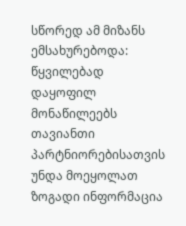სწორედ ამ მიზანს ემსახურებოდა: წყვილებად დაყოფილ მონაწილეებს თავიანთი პარტნიორებისათვის უნდა მოეყოლათ ზოგადი ინფორმაცია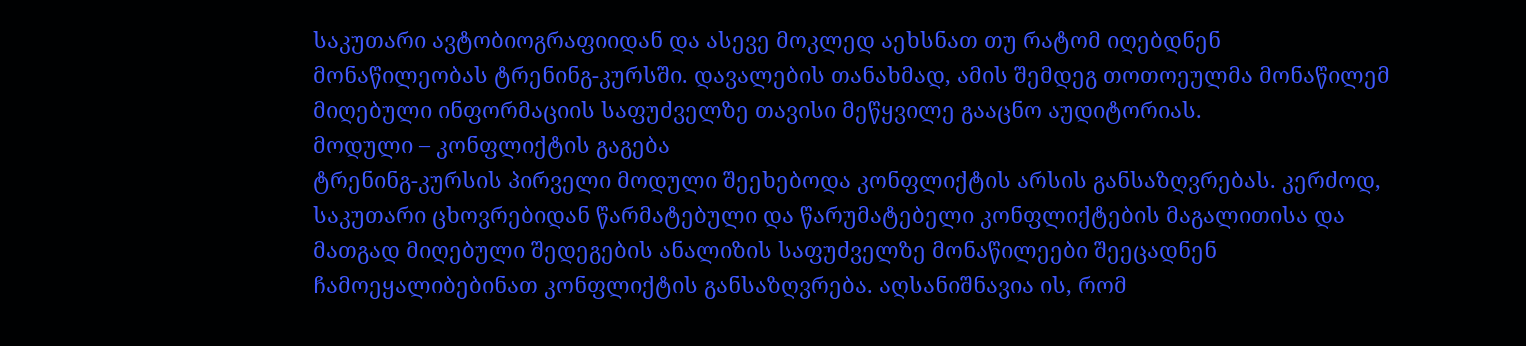საკუთარი ავტობიოგრაფიიდან და ასევე მოკლედ აეხსნათ თუ რატომ იღებდნენ მონაწილეობას ტრენინგ-კურსში. დავალების თანახმად, ამის შემდეგ თოთოეულმა მონაწილემ მიღებული ინფორმაციის საფუძველზე თავისი მეწყვილე გააცნო აუდიტორიას.
მოდული – კონფლიქტის გაგება
ტრენინგ-კურსის პირველი მოდული შეეხებოდა კონფლიქტის არსის განსაზღვრებას. კერძოდ, საკუთარი ცხოვრებიდან წარმატებული და წარუმატებელი კონფლიქტების მაგალითისა და მათგად მიღებული შედეგების ანალიზის საფუძველზე მონაწილეები შეეცადნენ ჩამოეყალიბებინათ კონფლიქტის განსაზღვრება. აღსანიშნავია ის, რომ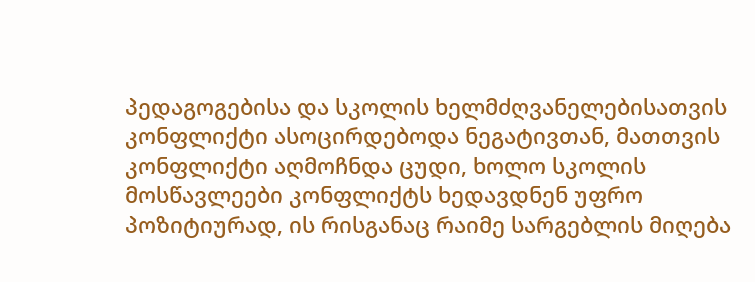პედაგოგებისა და სკოლის ხელმძღვანელებისათვის კონფლიქტი ასოცირდებოდა ნეგატივთან, მათთვის კონფლიქტი აღმოჩნდა ცუდი, ხოლო სკოლის მოსწავლეები კონფლიქტს ხედავდნენ უფრო პოზიტიურად, ის რისგანაც რაიმე სარგებლის მიღება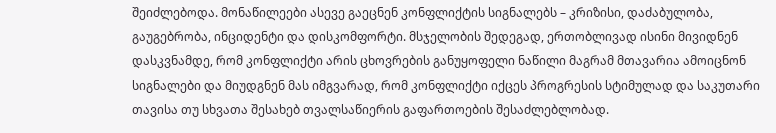შეიძლებოდა. მონაწილეები ასევე გაეცნენ კონფლიქტის სიგნალებს – კრიზისი, დაძაბულობა, გაუგებრობა, ინციდენტი და დისკომფორტი. მსჯელობის შედეგად, ერთობლივად ისინი მივიდნენ დასკვნამდე, რომ კონფლიქტი არის ცხოვრების განუყოფელი ნაწილი მაგრამ მთავარია ამოიცნონ სიგნალები და მიუდგნენ მას იმგვარად, რომ კონფლიქტი იქცეს პროგრესის სტიმულად და საკუთარი თავისა თუ სხვათა შესახებ თვალსაწიერის გაფართოების შესაძლებლობად.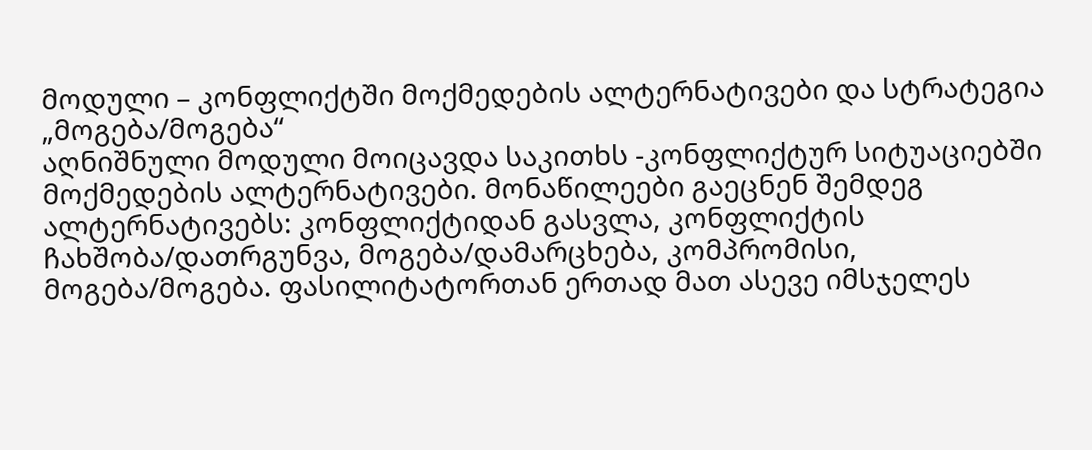მოდული – კონფლიქტში მოქმედების ალტერნატივები და სტრატეგია „მოგება/მოგება“
აღნიშნული მოდული მოიცავდა საკითხს -კონფლიქტურ სიტუაციებში მოქმედების ალტერნატივები. მონაწილეები გაეცნენ შემდეგ ალტერნატივებს: კონფლიქტიდან გასვლა, კონფლიქტის ჩახშობა/დათრგუნვა, მოგება/დამარცხება, კომპრომისი, მოგება/მოგება. ფასილიტატორთან ერთად მათ ასევე იმსჯელეს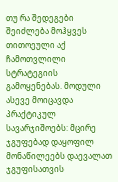თუ რა შედეგები შეიძლება მოჰყვეს თითოეული აქ ჩამოთვლილი სტრატეგიის გამოყენებას. მოდული ასევე მოიცავდა პრაქტიკულ სავარჯიშოებს: მცირე ჯგუფებად დაყოფილ მონაწილეებს დაევალათ ჯგუფისათვის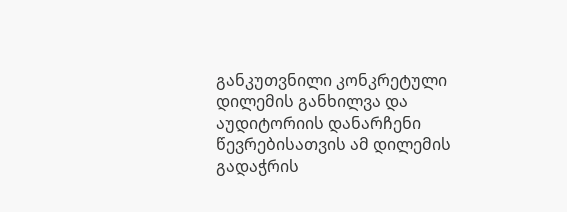განკუთვნილი კონკრეტული დილემის განხილვა და აუდიტორიის დანარჩენი წევრებისათვის ამ დილემის გადაჭრის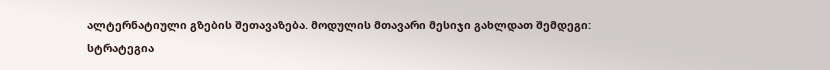ალტერნატიული გზების შეთავაზება. მოდულის მთავარი მესიჯი გახლდათ შემდეგი: სტრატეგია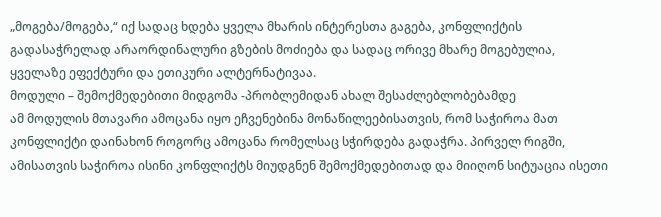„მოგება/მოგება,“ იქ სადაც ხდება ყველა მხარის ინტერესთა გაგება, კონფლიქტის გადასაჭრელად არაორდინალური გზების მოძიება და სადაც ორივე მხარე მოგებულია, ყველაზე ეფექტური და ეთიკური ალტერნატივაა.
მოდული – შემოქმედებითი მიდგომა -პრობლემიდან ახალ შესაძლებლობებამდე
ამ მოდულის მთავარი ამოცანა იყო ეჩვენებინა მონაწილეებისათვის, რომ საჭიროა მათ კონფლიქტი დაინახონ როგორც ამოცანა რომელსაც სჭირდება გადაჭრა. პირველ რიგში, ამისათვის საჭიროა ისინი კონფლიქტს მიუდგნენ შემოქმედებითად და მიიღონ სიტუაცია ისეთი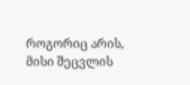როგორიც არის, მისი შეცვლის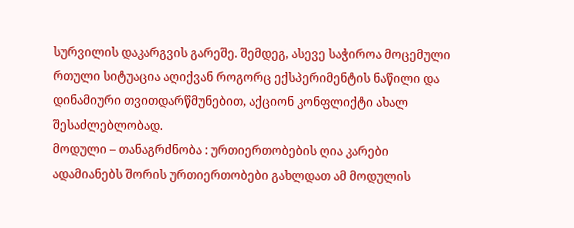სურვილის დაკარგვის გარეშე. შემდეგ, ასევე საჭიროა მოცემული რთული სიტუაცია აღიქვან როგორც ექსპერიმენტის ნაწილი და დინამიური თვითდარწმუნებით, აქციონ კონფლიქტი ახალ შესაძლებლობად.
მოდული – თანაგრძნობა : ურთიერთობების ღია კარები
ადამიანებს შორის ურთიერთობები გახლდათ ამ მოდულის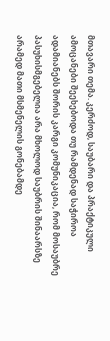მთავარი თემა. კერძოდ, საუბარი და პრაქტიკული ამოცანები შეეხებოდა თუ რამდენად საჭიროა ადამიანებს შორის კარგი კომუნიკაცია, რომ მოსაუბრე პასუხისმგებელია არა მხოლოდ საუბრის შინაარსზე არამედ მათი მსმენელის გონებამდე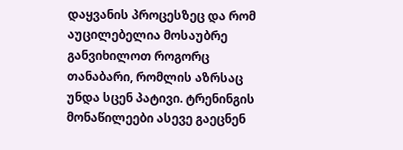დაყვანის პროცესზეც და რომ აუცილებელია მოსაუბრე განვიხილოთ როგორც თანაბარი, რომლის აზრსაც უნდა სცენ პატივი. ტრენინგის მონაწილეები ასევე გაეცნენ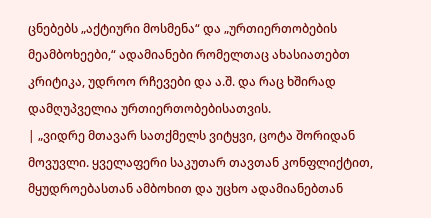ცნებებს „აქტიური მოსმენა“ და „ურთიერთობების მეამბოხეები,“ ადამიანები რომელთაც ახასიათებთ კრიტიკა, უდროო რჩევები და ა.შ. და რაც ხშირად დამღუპველია ურთიერთობებისათვის.
| „ვიდრე მთავარ სათქმელს ვიტყვი, ცოტა შორიდან მოვუვლი. ყველაფერი საკუთარ თავთან კონფლიქტით, მყუდროებასთან ამბოხით და უცხო ადამიანებთან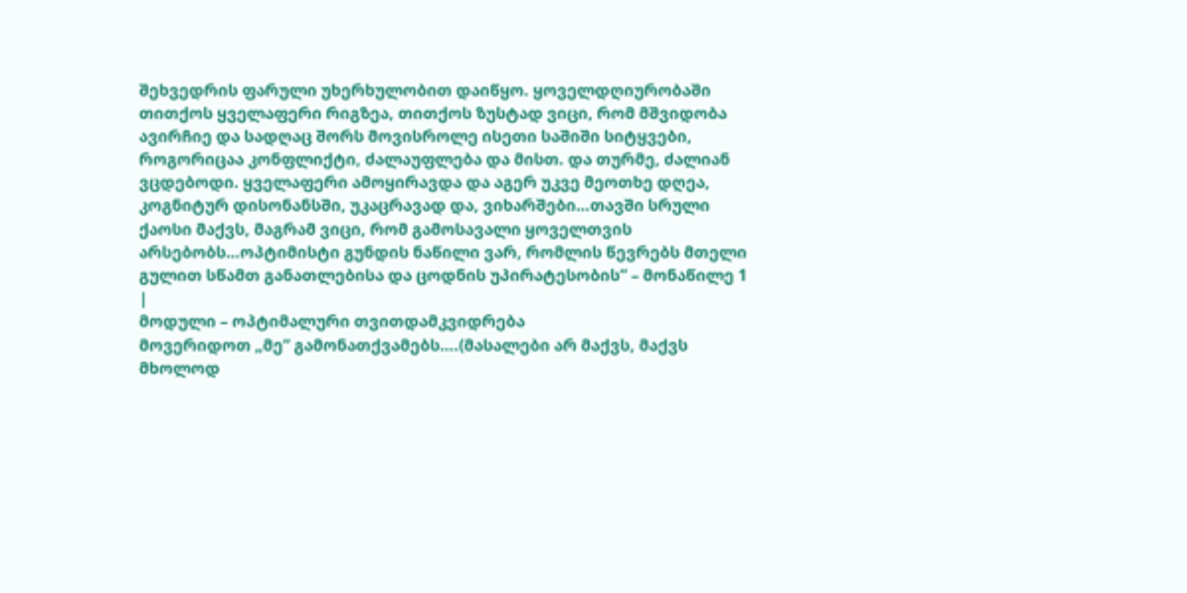შეხვედრის ფარული უხერხულობით დაიწყო. ყოველდღიურობაში თითქოს ყველაფერი რიგზეა, თითქოს ზუსტად ვიცი, რომ მშვიდობა ავირჩიე და სადღაც შორს მოვისროლე ისეთი საშიში სიტყვები, როგორიცაა კონფლიქტი, ძალაუფლება და მისთ. და თურმე, ძალიან ვცდებოდი. ყველაფერი ამოყირავდა და აგერ უკვე მეოთხე დღეა, კოგნიტურ დისონანსში, უკაცრავად და, ვიხარშები…თავში სრული ქაოსი მაქვს, მაგრამ ვიცი, რომ გამოსავალი ყოველთვის არსებობს…ოპტიმისტი გუნდის ნაწილი ვარ, რომლის წევრებს მთელი გულით სწამთ განათლებისა და ცოდნის უპირატესობის“ – მონაწილე 1
|
მოდული – ოპტიმალური თვითდამკვიდრება
მოვერიდოთ „მე“ გამონათქვამებს….(მასალები არ მაქვს, მაქვს მხოლოდ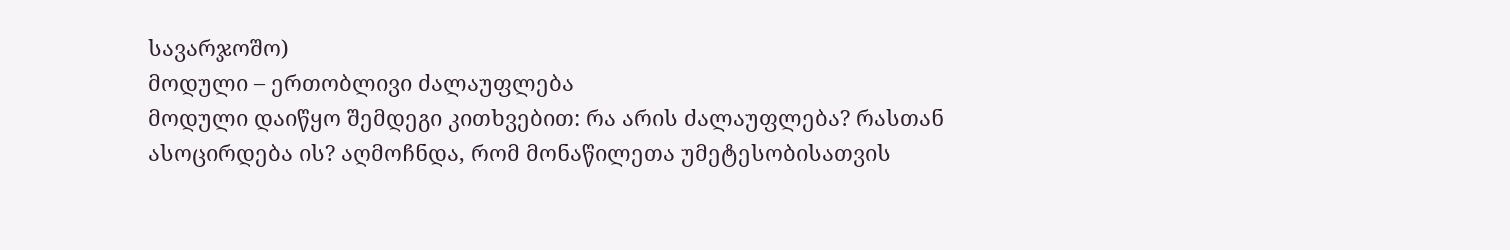სავარჯოშო)
მოდული – ერთობლივი ძალაუფლება
მოდული დაიწყო შემდეგი კითხვებით: რა არის ძალაუფლება? რასთან ასოცირდება ის? აღმოჩნდა, რომ მონაწილეთა უმეტესობისათვის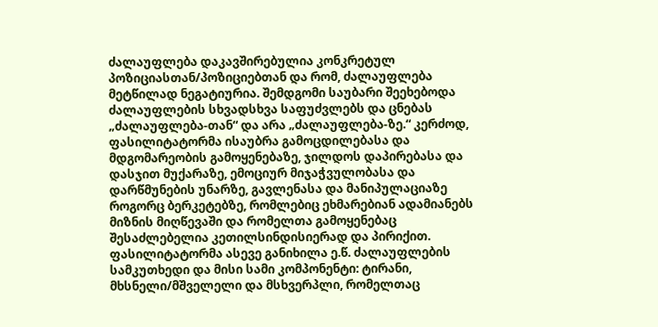ძალაუფლება დაკავშირებულია კონკრეტულ პოზიციასთან/პოზიციებთან და რომ, ძალაუფლება მეტწილად ნეგატიურია. შემდგომი საუბარი შეეხებოდა ძალაუფლების სხვადსხვა საფუძვლებს და ცნებას „ძალაუფლება-თან“ და არა „ძალაუფლება-ზე.“ კერძოდ, ფასილიტატორმა ისაუბრა გამოცდილებასა და მდგომარეობის გამოყენებაზე, ჯილდოს დაპირებასა და დასჯით მუქარაზე, ემოციურ მიჯაჭვულობასა და დარწმუნების უნარზე, გავლენასა და მანიპულაციაზე როგორც ბერკეტებზე, რომლებიც ეხმარებიან ადამიანებს მიზნის მიღწევაში და რომელთა გამოყენებაც შესაძლებელია კეთილსინდისიერად და პირიქით. ფასილიტატორმა ასევე განიხილა ე.წ. ძალაუფლების სამკუთხედი და მისი სამი კომპონენტი: ტირანი, მხსნელი/მშველელი და მსხვერპლი, რომელთაც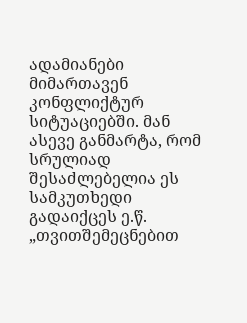ადამიანები მიმართავენ კონფლიქტურ სიტუაციებში. მან ასევე განმარტა, რომ სრულიად შესაძლებელია ეს სამკუთხედი გადაიქცეს ე.წ. „თვითშემეცნებით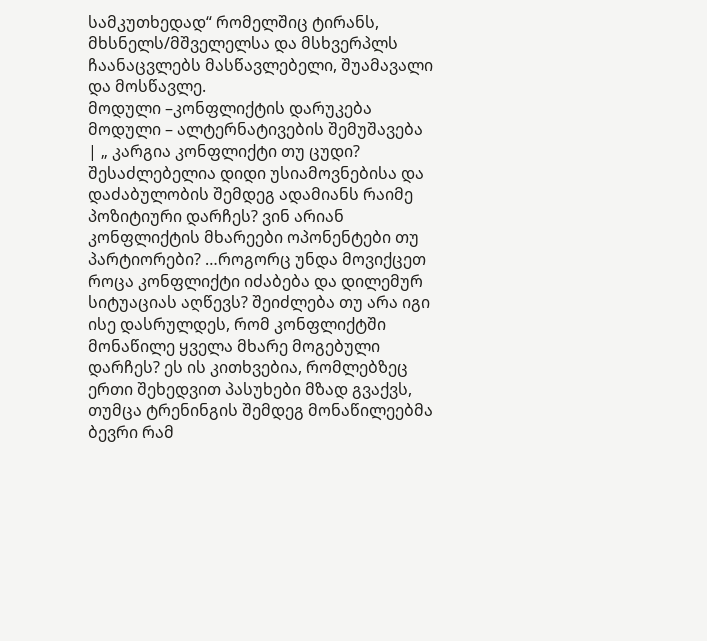სამკუთხედად“ რომელშიც ტირანს, მხსნელს/მშველელსა და მსხვერპლს ჩაანაცვლებს მასწავლებელი, შუამავალი და მოსწავლე.
მოდული –კონფლიქტის დარუკება
მოდული – ალტერნატივების შემუშავება
| „ კარგია კონფლიქტი თუ ცუდი? შესაძლებელია დიდი უსიამოვნებისა და დაძაბულობის შემდეგ ადამიანს რაიმე პოზიტიური დარჩეს? ვინ არიან კონფლიქტის მხარეები ოპონენტები თუ პარტიორები? …როგორც უნდა მოვიქცეთ როცა კონფლიქტი იძაბება და დილემურ სიტუაციას აღწევს? შეიძლება თუ არა იგი ისე დასრულდეს, რომ კონფლიქტში მონაწილე ყველა მხარე მოგებული დარჩეს? ეს ის კითხვებია, რომლებზეც ერთი შეხედვით პასუხები მზად გვაქვს, თუმცა ტრენინგის შემდეგ მონაწილეებმა ბევრი რამ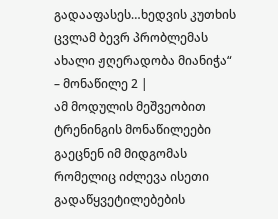გადააფასეს…ხედვის კუთხის ცვლამ ბევრ პრობლემას ახალი ჟღერადობა მიანიჭა“ – მონაწილე 2 |
ამ მოდულის მეშვეობით ტრენინგის მონაწილეები გაეცნენ იმ მიდგომას რომელიც იძლევა ისეთი გადაწყვეტილებების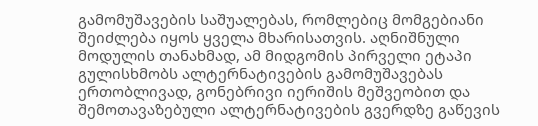გამომუშავების საშუალებას, რომლებიც მომგებიანი შეიძლება იყოს ყველა მხარისათვის. აღნიშნული მოდულის თანახმად, ამ მიდგომის პირველი ეტაპი გულისხმობს ალტერნატივების გამომუშავებას ერთობლივად, გონებრივი იერიშის მეშვეობით და შემოთავაზებული ალტერნატივების გვერდზე გაწევის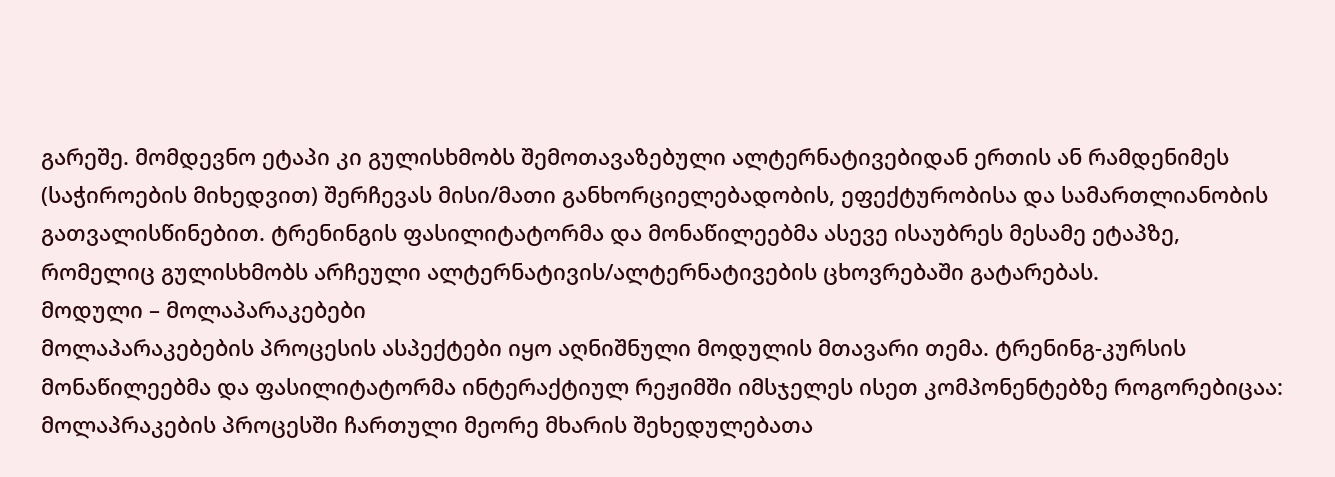გარეშე. მომდევნო ეტაპი კი გულისხმობს შემოთავაზებული ალტერნატივებიდან ერთის ან რამდენიმეს (საჭიროების მიხედვით) შერჩევას მისი/მათი განხორციელებადობის, ეფექტურობისა და სამართლიანობის გათვალისწინებით. ტრენინგის ფასილიტატორმა და მონაწილეებმა ასევე ისაუბრეს მესამე ეტაპზე, რომელიც გულისხმობს არჩეული ალტერნატივის/ალტერნატივების ცხოვრებაში გატარებას.
მოდული – მოლაპარაკებები
მოლაპარაკებების პროცესის ასპექტები იყო აღნიშნული მოდულის მთავარი თემა. ტრენინგ-კურსის მონაწილეებმა და ფასილიტატორმა ინტერაქტიულ რეჟიმში იმსჯელეს ისეთ კომპონენტებზე როგორებიცაა: მოლაპრაკების პროცესში ჩართული მეორე მხარის შეხედულებათა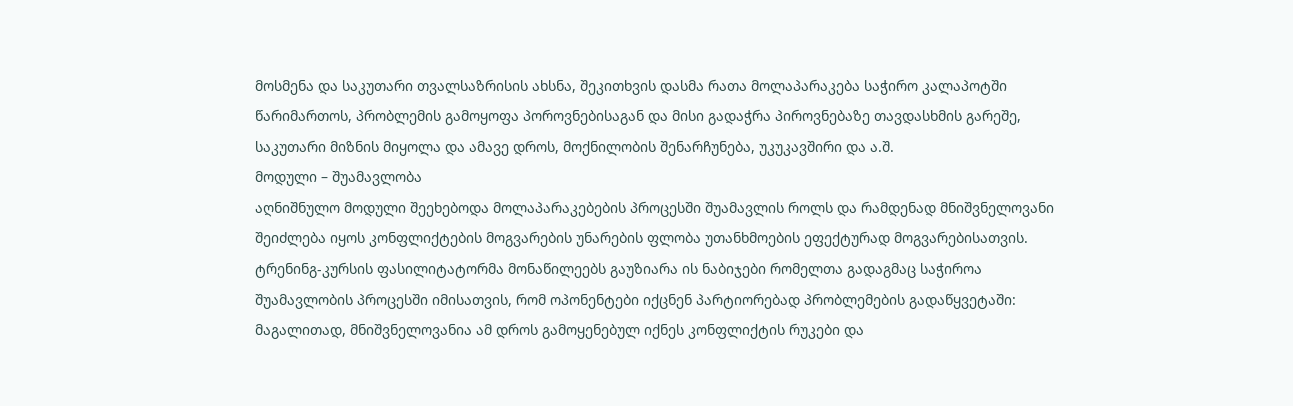მოსმენა და საკუთარი თვალსაზრისის ახსნა, შეკითხვის დასმა რათა მოლაპარაკება საჭირო კალაპოტში წარიმართოს, პრობლემის გამოყოფა პოროვნებისაგან და მისი გადაჭრა პიროვნებაზე თავდასხმის გარეშე, საკუთარი მიზნის მიყოლა და ამავე დროს, მოქნილობის შენარჩუნება, უკუკავშირი და ა.შ.
მოდული – შუამავლობა
აღნიშნულო მოდული შეეხებოდა მოლაპარაკებების პროცესში შუამავლის როლს და რამდენად მნიშვნელოვანი შეიძლება იყოს კონფლიქტების მოგვარების უნარების ფლობა უთანხმოების ეფექტურად მოგვარებისათვის. ტრენინგ-კურსის ფასილიტატორმა მონაწილეებს გაუზიარა ის ნაბიჯები რომელთა გადაგმაც საჭიროა შუამავლობის პროცესში იმისათვის, რომ ოპონენტები იქცნენ პარტიორებად პრობლემების გადაწყვეტაში: მაგალითად, მნიშვნელოვანია ამ დროს გამოყენებულ იქნეს კონფლიქტის რუკები და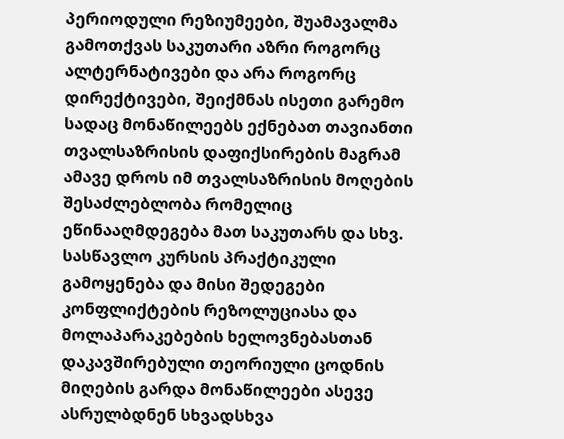პერიოდული რეზიუმეები, შუამავალმა გამოთქვას საკუთარი აზრი როგორც ალტერნატივები და არა როგორც დირექტივები, შეიქმნას ისეთი გარემო სადაც მონაწილეებს ექნებათ თავიანთი თვალსაზრისის დაფიქსირების მაგრამ ამავე დროს იმ თვალსაზრისის მოღების შესაძლებლობა რომელიც ეწინააღმდეგება მათ საკუთარს და სხვ.
სასწავლო კურსის პრაქტიკული გამოყენება და მისი შედეგები
კონფლიქტების რეზოლუციასა და მოლაპარაკებების ხელოვნებასთან დაკავშირებული თეორიული ცოდნის მიღების გარდა მონაწილეები ასევე ასრულბდნენ სხვადსხვა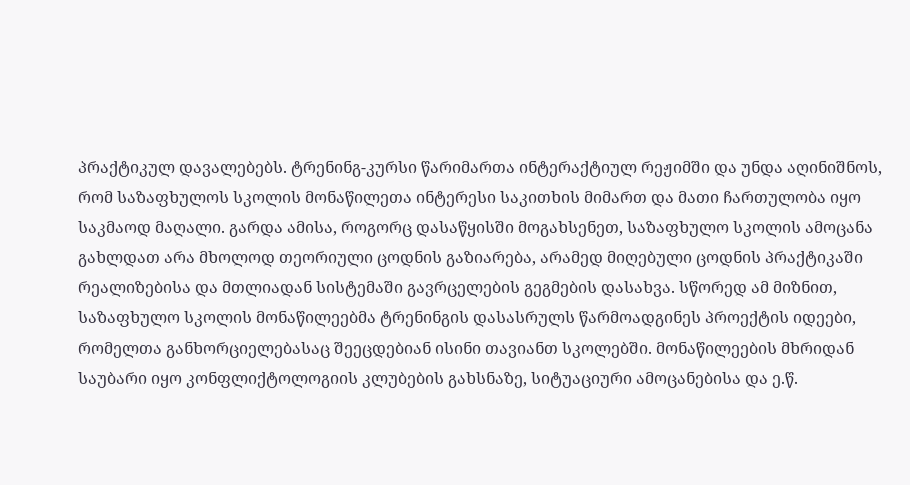პრაქტიკულ დავალებებს. ტრენინგ-კურსი წარიმართა ინტერაქტიულ რეჟიმში და უნდა აღინიშნოს, რომ საზაფხულოს სკოლის მონაწილეთა ინტერესი საკითხის მიმართ და მათი ჩართულობა იყო საკმაოდ მაღალი. გარდა ამისა, როგორც დასაწყისში მოგახსენეთ, საზაფხულო სკოლის ამოცანა გახლდათ არა მხოლოდ თეორიული ცოდნის გაზიარება, არამედ მიღებული ცოდნის პრაქტიკაში რეალიზებისა და მთლიადან სისტემაში გავრცელების გეგმების დასახვა. სწორედ ამ მიზნით, საზაფხულო სკოლის მონაწილეებმა ტრენინგის დასასრულს წარმოადგინეს პროექტის იდეები, რომელთა განხორციელებასაც შეეცდებიან ისინი თავიანთ სკოლებში. მონაწილეების მხრიდან საუბარი იყო კონფლიქტოლოგიის კლუბების გახსნაზე, სიტუაციური ამოცანებისა და ე.წ.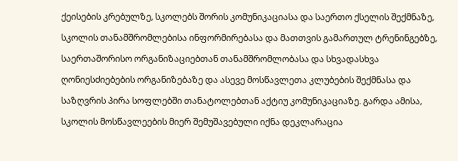ქეისების კრებულზე, სკოლებს შორის კომუნიკაციასა და საერთო ქსელის შექმნაზე, სკოლის თანამშრომლებისა ინფორმირებასა და მათთვის გამართულ ტრენინგებზე, საერთაშორისო ორგანიზაციებთან თანამშრომლობასა და სხვადასხვა ღონიესძიებების ორგანიზებაზე და ასევე მოსწავლეთა კლუბების შექმნასა და საზღვრის პირა სოფლებში თანატოლებთან აქტიუ კომუნიკაციაზე. გარდა ამისა, სკოლის მოსწავლეების მიერ შემუშავებული იქნა დეკლარაცია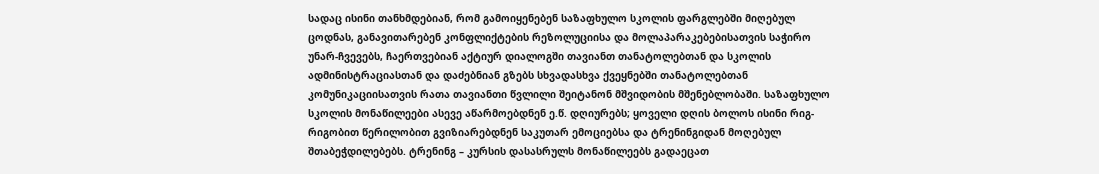სადაც ისინი თანხმდებიან, რომ გამოიყენებენ საზაფხულო სკოლის ფარგლებში მიღებულ ცოდნას, განავითარებენ კონფლიქტების რეზოლუციისა და მოლაპარაკებებისათვის საჭირო უნარ-ჩვევებს, ჩაერთვებიან აქტიურ დიალოგში თავიანთ თანატოლებთან და სკოლის ადმინისტრაციასთან და დაძებნიან გზებს სხვადასხვა ქვეყნებში თანატოლებთან კომუნიკაციისათვის რათა თავიანთი წვლილი შეიტანონ მშვიდობის მშენებლობაში. საზაფხულო სკოლის მონაწილეები ასევე აწარმოებდნენ ე.წ. დღიურებს; ყოველი დღის ბოლოს ისინი რიგ-რიგობით წერილობით გვიზიარებდნენ საკუთარ ემოციებსა და ტრენინგიდან მოღებულ შთაბეჭდილებებს. ტრენინგ – კურსის დასასრულს მონაწილეებს გადაეცათ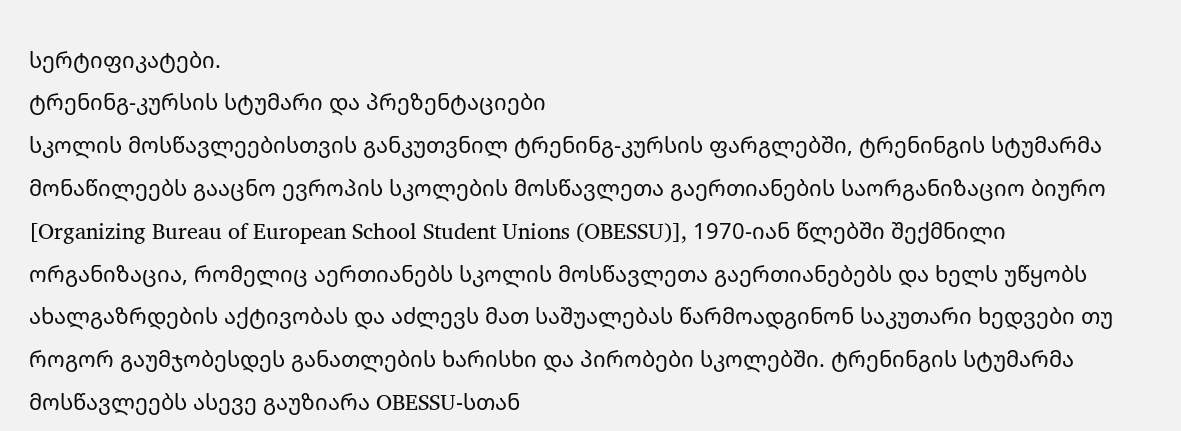სერტიფიკატები.
ტრენინგ-კურსის სტუმარი და პრეზენტაციები
სკოლის მოსწავლეებისთვის განკუთვნილ ტრენინგ-კურსის ფარგლებში, ტრენინგის სტუმარმა მონაწილეებს გააცნო ევროპის სკოლების მოსწავლეთა გაერთიანების საორგანიზაციო ბიურო [Organizing Bureau of European School Student Unions (OBESSU)], 1970-იან წლებში შექმნილი ორგანიზაცია, რომელიც აერთიანებს სკოლის მოსწავლეთა გაერთიანებებს და ხელს უწყობს ახალგაზრდების აქტივობას და აძლევს მათ საშუალებას წარმოადგინონ საკუთარი ხედვები თუ როგორ გაუმჯობესდეს განათლების ხარისხი და პირობები სკოლებში. ტრენინგის სტუმარმა მოსწავლეებს ასევე გაუზიარა OBESSU-სთან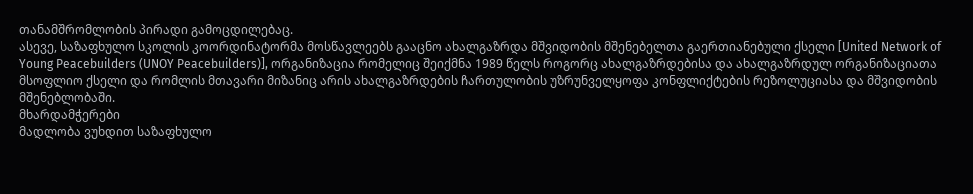თანამშრომლობის პირადი გამოცდილებაც.
ასევე, საზაფხულო სკოლის კოორდინატორმა მოსწავლეებს გააცნო ახალგაზრდა მშვიდობის მშენებელთა გაერთიანებული ქსელი [United Network of Young Peacebuilders (UNOY Peacebuilders)], ორგანიზაცია რომელიც შეიქმნა 1989 წელს როგორც ახალგაზრდებისა და ახალგაზრდულ ორგანიზაციათა მსოფლიო ქსელი და რომლის მთავარი მიზანიც არის ახალგაზრდების ჩართულობის უზრუნველყოფა კონფლიქტების რეზოლუციასა და მშვიდობის მშენებლობაში.
მხარდამჭერები
მადლობა ვუხდით საზაფხულო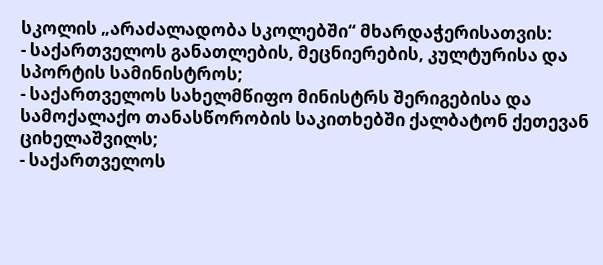სკოლის „არაძალადობა სკოლებში“ მხარდაჭერისათვის:
- საქართველოს განათლების, მეცნიერების, კულტურისა და სპორტის სამინისტროს;
- საქართველოს სახელმწიფო მინისტრს შერიგებისა და სამოქალაქო თანასწორობის საკითხებში ქალბატონ ქეთევან ციხელაშვილს;
- საქართველოს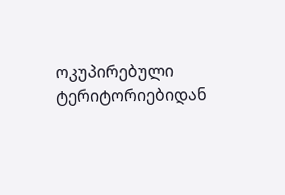ოკუპირებული ტერიტორიებიდან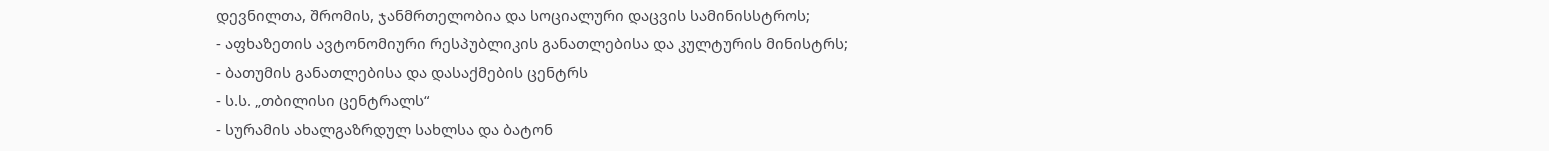დევნილთა, შრომის, ჯანმრთელობია და სოციალური დაცვის სამინისსტროს;
- აფხაზეთის ავტონომიური რესპუბლიკის განათლებისა და კულტურის მინისტრს;
- ბათუმის განათლებისა და დასაქმების ცენტრს
- ს.ს. „თბილისი ცენტრალს“
- სურამის ახალგაზრდულ სახლსა და ბატონ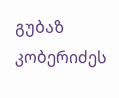გუბაზ კობერიძეს